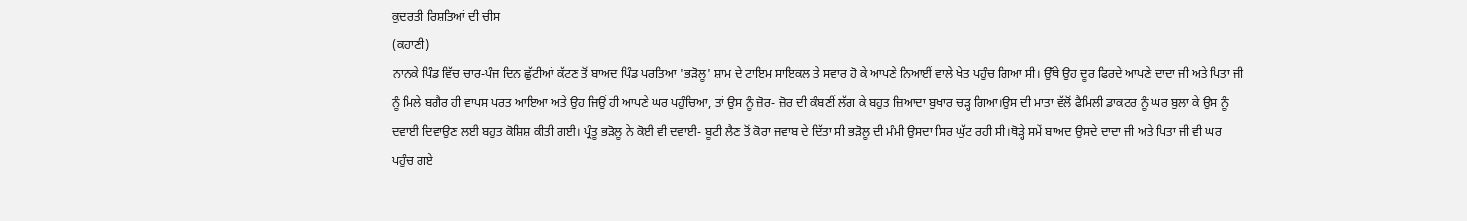ਕੁਦਰਤੀ ਰਿਸ਼ਤਿਆਂ ਦੀ ਚੀਸ
(ਕਹਾਣੀ)
ਨਾਨਕੇ ਪਿੰਡ ਵਿੱਚ ਚਾਰ-ਪੰਜ ਦਿਨ ਛੁੱਟੀਆਂ ਕੱਟਣ ਤੋਂ ਬਾਅਦ ਪਿੰਡ ਪਰਤਿਆ 'ਭੜੋਲੂ' ਸ਼ਾਮ ਦੇ ਟਾਇਮ ਸਾਇਕਲ ਤੇ ਸਵਾਰ ਹੋ ਕੇ ਆਪਣੇ ਨਿਆਈਂ ਵਾਲੇ ਖੇਤ ਪਹੁੰਚ ਗਿਆ ਸੀ। ਉੱਥੇ ਉਹ ਦੂਰ ਫਿਰਦੇ ਆਪਣੇ ਦਾਦਾ ਜੀ ਅਤੇ ਪਿਤਾ ਜੀ ਨੂੰ ਮਿਲੇ ਬਗੈਰ ਹੀ ਵਾਪਸ ਪਰਤ ਆਇਆ ਅਤੇ ਉਹ ਜਿਉਂ ਹੀ ਆਪਣੇ ਘਰ ਪਹੁੰਚਿਆ, ਤਾਂ ਉਸ ਨੂੰ ਜ਼ੋਰ- ਜ਼ੋਰ ਦੀ ਕੰਬਣੀਂ ਲੱਗ ਕੇ ਬਹੁਤ ਜ਼ਿਆਦਾ ਬੁਖਾਰ ਚੜ੍ਹ ਗਿਆ।ਉਸ ਦੀ ਮਾਤਾ ਵੱਲੋਂ ਫੈਮਿਲੀ ਡਾਕਟਰ ਨੂੰ ਘਰ ਬੁਲਾ ਕੇ ਉਸ ਨੂੰ ਦਵਾਈ ਦਿਵਾਉਣ ਲਈ ਬਹੁਤ ਕੋਸ਼ਿਸ਼ ਕੀਤੀ ਗਈ। ਪ੍ਰੰਤੂ ਭੜੋਲੂ ਨੇ ਕੋਈ ਵੀ ਦਵਾਈ- ਬੂਟੀ ਲੈਣ ਤੋਂ ਕੋਰਾ ਜਵਾਬ ਦੇ ਦਿੱਤਾ ਸੀ ਭੜੋਲੂ ਦੀ ਮੰਮੀ ਉਸਦਾ ਸਿਰ ਘੁੱਟ ਰਹੀ ਸੀ।ਥੋੜ੍ਹੇ ਸਮੇਂ ਬਾਅਦ ਉਸਦੇ ਦਾਦਾ ਜੀ ਅਤੇ ਪਿਤਾ ਜੀ ਵੀ ਘਰ ਪਹੁੰਚ ਗਏ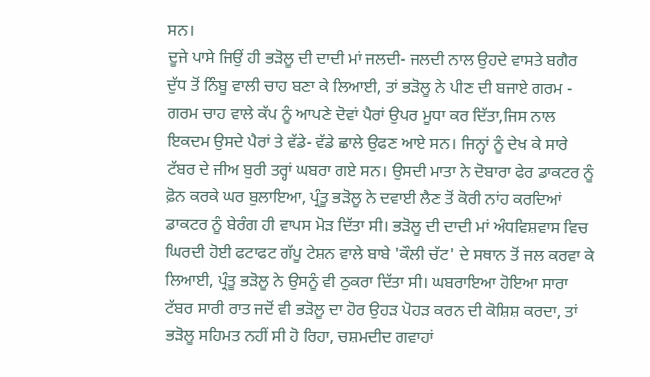ਸਨ।
ਦੂਜੇ ਪਾਸੇ ਜਿਉਂ ਹੀ ਭੜੋਲੂ ਦੀ ਦਾਦੀ ਮਾਂ ਜਲਦੀ- ਜਲਦੀ ਨਾਲ ਉਹਦੇ ਵਾਸਤੇ ਬਗੈਰ ਦੁੱਧ ਤੋਂ ਨਿੰਬੂ ਵਾਲੀ ਚਾਹ ਬਣਾ ਕੇ ਲਿਆਈ, ਤਾਂ ਭੜੋਲੂ ਨੇ ਪੀਣ ਦੀ ਬਜਾਏ ਗਰਮ - ਗਰਮ ਚਾਹ ਵਾਲੇ ਕੱਪ ਨੂੰ ਆਪਣੇ ਦੋਵਾਂ ਪੈਰਾਂ ਉਪਰ ਮੂਧਾ ਕਰ ਦਿੱਤਾ,ਜਿਸ ਨਾਲ ਇਕਦਮ ਉਸਦੇ ਪੈਰਾਂ ਤੇ ਵੱਡੇ- ਵੱਡੇ ਛਾਲੇ ਉਫਣ ਆਏ ਸਨ। ਜਿਨ੍ਹਾਂ ਨੂੰ ਦੇਖ ਕੇ ਸਾਰੇ ਟੱਬਰ ਦੇ ਜੀਅ ਬੁਰੀ ਤਰ੍ਹਾਂ ਘਬਰਾ ਗਏ ਸਨ। ਉਸਦੀ ਮਾਤਾ ਨੇ ਦੋਬਾਰਾ ਫੇਰ ਡਾਕਟਰ ਨੂੰ ਫ਼ੋਨ ਕਰਕੇ ਘਰ ਬੁਲਾਇਆ, ਪ੍ਰੰਤੂ ਭੜੋਲੂ ਨੇ ਦਵਾਈ ਲੈਣ ਤੋਂ ਕੋਰੀ ਨਾਂਹ ਕਰਦਿਆਂ ਡਾਕਟਰ ਨੂੰ ਬੇਰੰਗ ਹੀ ਵਾਪਸ ਮੋੜ ਦਿੱਤਾ ਸੀ। ਭੜੋਲੂ ਦੀ ਦਾਦੀ ਮਾਂ ਅੰਧਵਿਸ਼ਵਾਸ ਵਿਚ ਘਿਰਦੀ ਹੋਈ ਫਟਾਫਟ ਗੱਪੂ ਟੇਸ਼ਨ ਵਾਲੇ ਬਾਬੇ 'ਕੌਲੀ ਚੱਟ' ਦੇ ਸਥਾਨ ਤੋਂ ਜਲ ਕਰਵਾ ਕੇ ਲਿਆਈ, ਪ੍ਰੰਤੂ ਭੜੋਲੂ ਨੇ ਉਸਨੂੰ ਵੀ ਠੁਕਰਾ ਦਿੱਤਾ ਸੀ। ਘਬਰਾਇਆ ਹੋਇਆ ਸਾਰਾ ਟੱਬਰ ਸਾਰੀ ਰਾਤ ਜਦੋਂ ਵੀ ਭੜੋਲੂ ਦਾ ਹੋਰ ਉਹੜ ਪੋਹੜ ਕਰਨ ਦੀ ਕੋਸ਼ਿਸ਼ ਕਰਦਾ, ਤਾਂ ਭੜੋਲੂ ਸਹਿਮਤ ਨਹੀਂ ਸੀ ਹੋ ਰਿਹਾ, ਚਸ਼ਮਦੀਦ ਗਵਾਹਾਂ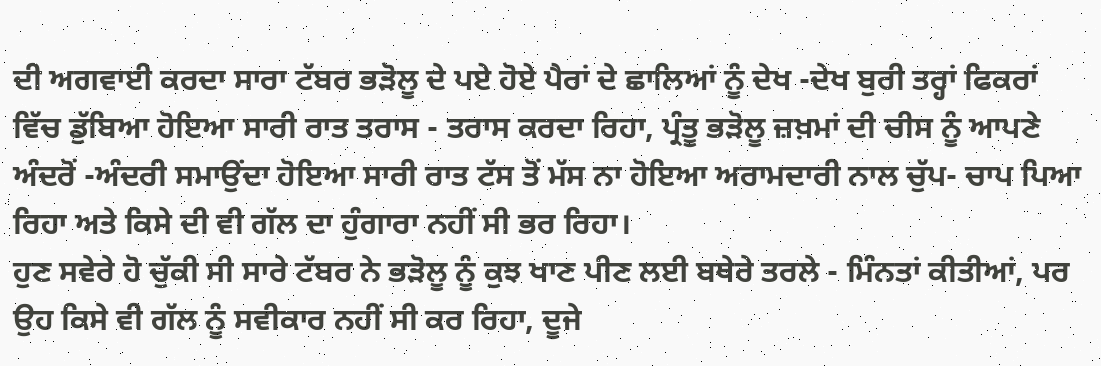ਦੀ ਅਗਵਾਈ ਕਰਦਾ ਸਾਰਾ ਟੱਬਰ ਭੜੋਲੂ ਦੇ ਪਏ ਹੋਏ ਪੈਰਾਂ ਦੇ ਛਾਲਿਆਂ ਨੂੰ ਦੇਖ -ਦੇਖ ਬੁਰੀ ਤਰ੍ਹਾਂ ਫਿਕਰਾਂ ਵਿੱਚ ਡੁੱਬਿਆ ਹੋਇਆ ਸਾਰੀ ਰਾਤ ਤਰਾਸ - ਤਰਾਸ ਕਰਦਾ ਰਿਹਾ, ਪ੍ਰੰਤੂ ਭੜੋਲੂ ਜ਼ਖ਼ਮਾਂ ਦੀ ਚੀਸ ਨੂੰ ਆਪਣੇ ਅੰਦਰੋਂ -ਅੰਦਰੀ ਸਮਾਉਂਦਾ ਹੋਇਆ ਸਾਰੀ ਰਾਤ ਟੱਸ ਤੋਂ ਮੱਸ ਨਾ ਹੋਇਆ ਅਰਾਮਦਾਰੀ ਨਾਲ ਚੁੱਪ- ਚਾਪ ਪਿਆ ਰਿਹਾ ਅਤੇ ਕਿਸੇ ਦੀ ਵੀ ਗੱਲ ਦਾ ਹੁੰਗਾਰਾ ਨਹੀਂ ਸੀ ਭਰ ਰਿਹਾ।
ਹੁਣ ਸਵੇਰੇ ਹੋ ਚੁੱਕੀ ਸੀ ਸਾਰੇ ਟੱਬਰ ਨੇ ਭੜੋਲੂ ਨੂੰ ਕੁਝ ਖਾਣ ਪੀਣ ਲਈ ਬਥੇਰੇ ਤਰਲੇ - ਮਿੰਨਤਾਂ ਕੀਤੀਆਂ, ਪਰ ਉਹ ਕਿਸੇ ਵੀ ਗੱਲ ਨੂੰ ਸਵੀਕਾਰ ਨਹੀਂ ਸੀ ਕਰ ਰਿਹਾ, ਦੂਜੇ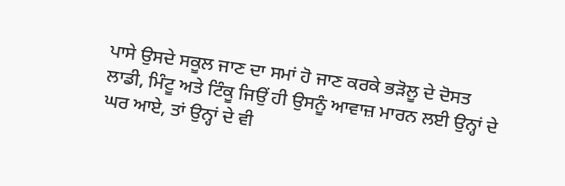ਪਾਸੇ ਉਸਦੇ ਸਕੂਲ ਜਾਣ ਦਾ ਸਮਾਂ ਹੋ ਜਾਣ ਕਰਕੇ ਭੜੋਲੂ ਦੇ ਦੋਸਤ ਲਾਡੀ, ਮਿੰਟੂ ਅਤੇ ਟਿੰਕੂ ਜਿਉਂ ਹੀ ਉਸਨੂੰ ਆਵਾਜ਼ ਮਾਰਨ ਲਈ ਉਨ੍ਹਾਂ ਦੇ ਘਰ ਆਏ, ਤਾਂ ਉਨ੍ਹਾਂ ਦੇ ਵੀ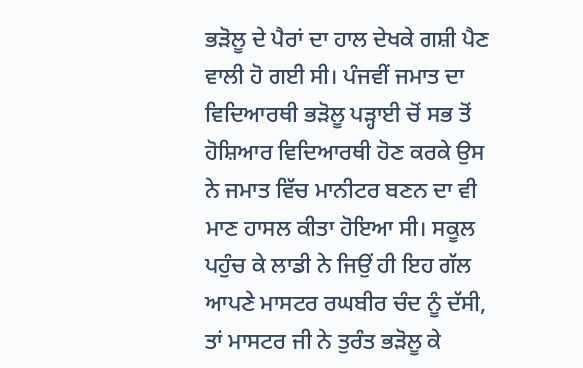ਭੜੋਲੂ ਦੇ ਪੈਰਾਂ ਦਾ ਹਾਲ ਦੇਖਕੇ ਗਸ਼ੀ ਪੈਣ ਵਾਲੀ ਹੋ ਗਈ ਸੀ। ਪੰਜਵੀਂ ਜਮਾਤ ਦਾ ਵਿਦਿਆਰਥੀ ਭੜੋਲੂ ਪੜ੍ਹਾਈ ਚੋਂ ਸਭ ਤੋਂ ਹੋਸ਼ਿਆਰ ਵਿਦਿਆਰਥੀ ਹੋਣ ਕਰਕੇ ਉਸ ਨੇ ਜਮਾਤ ਵਿੱਚ ਮਾਨੀਟਰ ਬਣਨ ਦਾ ਵੀ ਮਾਣ ਹਾਸਲ ਕੀਤਾ ਹੋਇਆ ਸੀ। ਸਕੂਲ ਪਹੁੰਚ ਕੇ ਲਾਡੀ ਨੇ ਜਿਉਂ ਹੀ ਇਹ ਗੱਲ ਆਪਣੇ ਮਾਸਟਰ ਰਘਬੀਰ ਚੰਦ ਨੂੰ ਦੱਸੀ, ਤਾਂ ਮਾਸਟਰ ਜੀ ਨੇ ਤੁਰੰਤ ਭੜੋਲੂ ਕੇ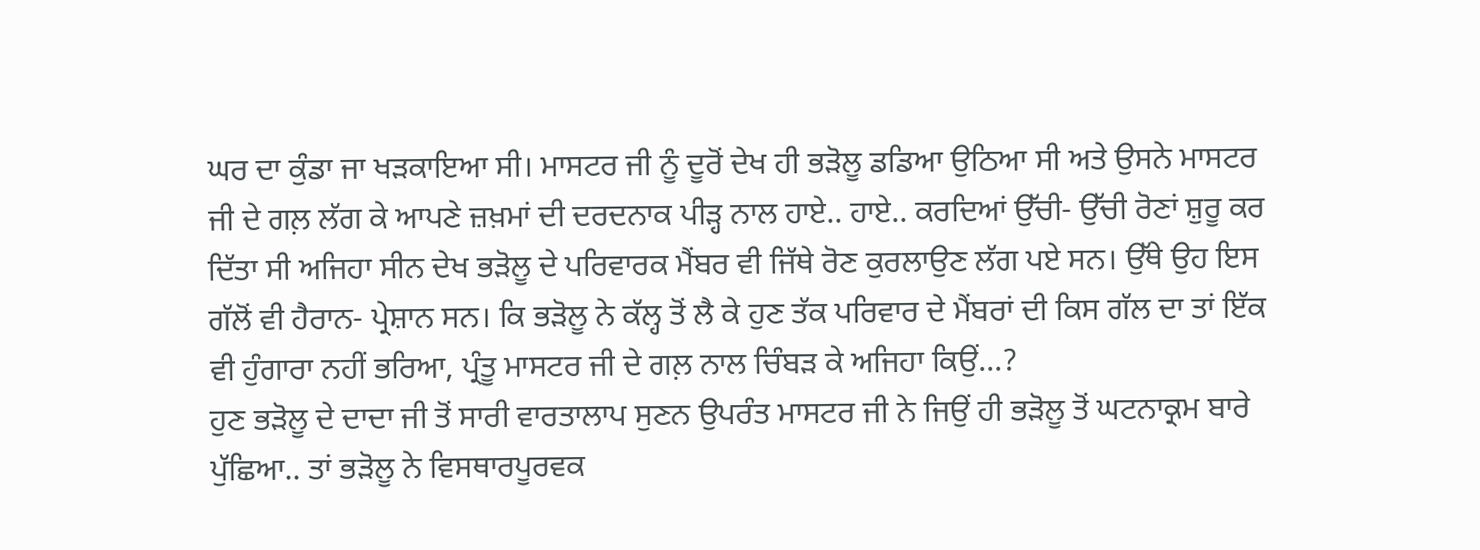ਘਰ ਦਾ ਕੁੰਡਾ ਜਾ ਖੜਕਾਇਆ ਸੀ। ਮਾਸਟਰ ਜੀ ਨੂੰ ਦੂਰੋਂ ਦੇਖ ਹੀ ਭੜੋਲੂ ਡਡਿਆ ਉਠਿਆ ਸੀ ਅਤੇ ਉਸਨੇ ਮਾਸਟਰ ਜੀ ਦੇ ਗਲ਼ ਲੱਗ ਕੇ ਆਪਣੇ ਜ਼ਖ਼ਮਾਂ ਦੀ ਦਰਦਨਾਕ ਪੀੜ੍ਹ ਨਾਲ ਹਾਏ.. ਹਾਏ.. ਕਰਦਿਆਂ ਉੱਚੀ- ਉੱਚੀ ਰੋਣਾਂ ਸ਼ੁਰੂ ਕਰ ਦਿੱਤਾ ਸੀ ਅਜਿਹਾ ਸੀਨ ਦੇਖ ਭੜੋਲੂ ਦੇ ਪਰਿਵਾਰਕ ਮੈਂਬਰ ਵੀ ਜਿੱਥੇ ਰੋਣ ਕੁਰਲਾਉਣ ਲੱਗ ਪਏ ਸਨ। ਉੱਥੇ ਉਹ ਇਸ ਗੱਲੋਂ ਵੀ ਹੈਰਾਨ- ਪ੍ਰੇਸ਼ਾਨ ਸਨ। ਕਿ ਭੜੋਲੂ ਨੇ ਕੱਲ੍ਹ ਤੋਂ ਲੈ ਕੇ ਹੁਣ ਤੱਕ ਪਰਿਵਾਰ ਦੇ ਮੈਂਬਰਾਂ ਦੀ ਕਿਸ ਗੱਲ ਦਾ ਤਾਂ ਇੱਕ ਵੀ ਹੁੰਗਾਰਾ ਨਹੀਂ ਭਰਿਆ, ਪ੍ਰੰਤੂ ਮਾਸਟਰ ਜੀ ਦੇ ਗਲ਼ ਨਾਲ ਚਿੰਬੜ ਕੇ ਅਜਿਹਾ ਕਿਉਂ...?
ਹੁਣ ਭੜੋਲੂ ਦੇ ਦਾਦਾ ਜੀ ਤੋਂ ਸਾਰੀ ਵਾਰਤਾਲਾਪ ਸੁਣਨ ਉਪਰੰਤ ਮਾਸਟਰ ਜੀ ਨੇ ਜਿਉਂ ਹੀ ਭੜੋਲੂ ਤੋਂ ਘਟਨਾਕ੍ਰਮ ਬਾਰੇ ਪੁੱਛਿਆ.. ਤਾਂ ਭੜੋਲੂ ਨੇ ਵਿਸਥਾਰਪੂਰਵਕ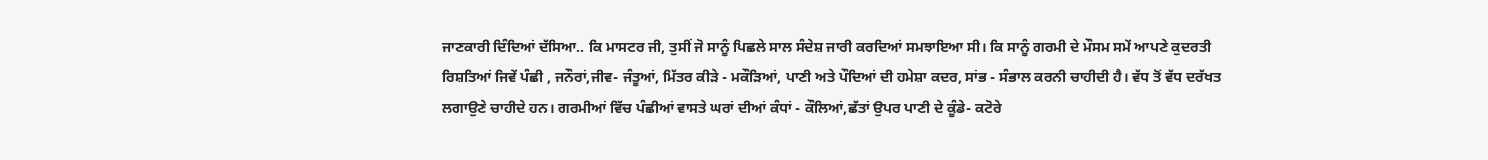ਜਾਣਕਾਰੀ ਦਿੰਦਿਆਂ ਦੱਸਿਆ.. ਕਿ ਮਾਸਟਰ ਜੀ, ਤੁਸੀਂ ਜੋ ਸਾਨੂੰ ਪਿਛਲੇ ਸਾਲ ਸੰਦੇਸ਼ ਜਾਰੀ ਕਰਦਿਆਂ ਸਮਝਾਇਆ ਸੀ। ਕਿ ਸਾਨੂੰ ਗਰਮੀ ਦੇ ਮੌਸਮ ਸਮੇਂ ਆਪਣੇ ਕੁਦਰਤੀ ਰਿਸ਼ਤਿਆਂ ਜਿਵੇਂ ਪੰਛੀ , ਜਨੌਰਾਂ,ਜੀਵ- ਜੰਤੂਆਂ, ਮਿੱਤਰ ਕੀੜੇ - ਮਕੌੜਿਆਂ, ਪਾਣੀ ਅਤੇ ਪੌਦਿਆਂ ਦੀ ਹਮੇਸ਼ਾ ਕਦਰ, ਸਾਂਭ - ਸੰਭਾਲ ਕਰਨੀ ਚਾਹੀਦੀ ਹੈ। ਵੱਧ ਤੋਂ ਵੱਧ ਦਰੱਖਤ ਲਗਾਉਣੇ ਚਾਹੀਦੇ ਹਨ। ਗਰਮੀਆਂ ਵਿੱਚ ਪੰਛੀਆਂ ਵਾਸਤੇ ਘਰਾਂ ਦੀਆਂ ਕੰਧਾਂ - ਕੌਲਿਆਂ,ਛੱਤਾਂ ਉਪਰ ਪਾਣੀ ਦੇ ਕੂੰਡੇ- ਕਟੋਰੇ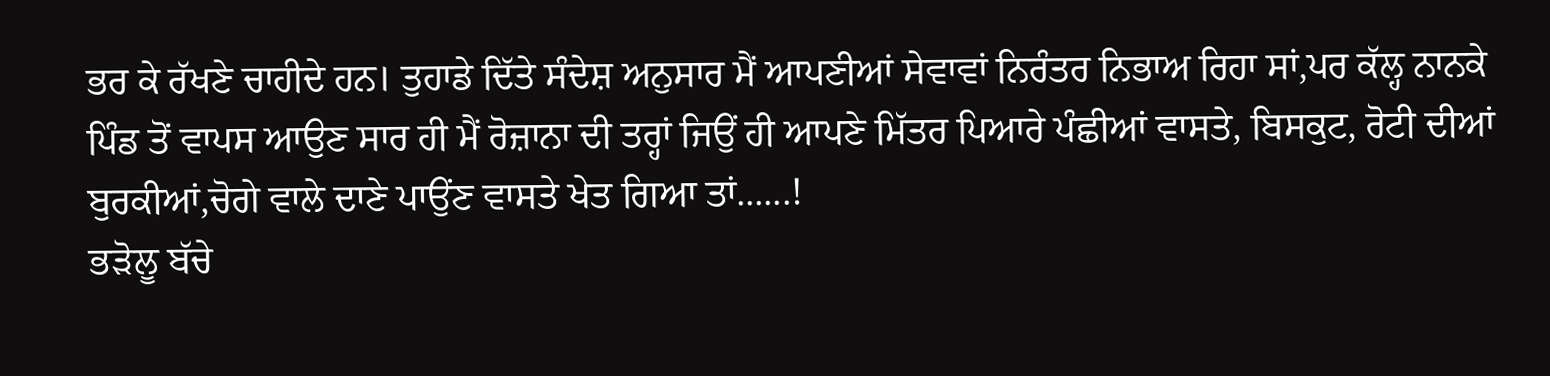ਭਰ ਕੇ ਰੱਖਣੇ ਚਾਹੀਦੇ ਹਨ। ਤੁਹਾਡੇ ਦਿੱਤੇ ਸੰਦੇਸ਼ ਅਨੁਸਾਰ ਮੈਂ ਆਪਣੀਆਂ ਸੇਵਾਵਾਂ ਨਿਰੰਤਰ ਨਿਭਾਅ ਰਿਹਾ ਸਾਂ,ਪਰ ਕੱਲ੍ਹ ਨਾਨਕੇ ਪਿੰਡ ਤੋਂ ਵਾਪਸ ਆਉਣ ਸਾਰ ਹੀ ਮੈਂ ਰੋਜ਼ਾਨਾ ਦੀ ਤਰ੍ਹਾਂ ਜਿਉਂ ਹੀ ਆਪਣੇ ਮਿੱਤਰ ਪਿਆਰੇ ਪੰਛੀਆਂ ਵਾਸਤੇ, ਬਿਸਕੁਟ, ਰੋਟੀ ਦੀਆਂ ਬੁਰਕੀਆਂ,ਚੋਗੇ ਵਾਲੇ ਦਾਣੇ ਪਾਉਂਣ ਵਾਸਤੇ ਖੇਤ ਗਿਆ ਤਾਂ......!
ਭੜੋਲੂ ਬੱਚੇ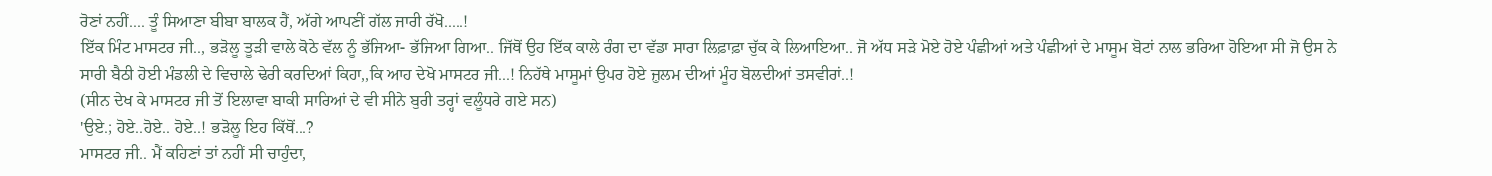ਰੋਣਾਂ ਨਹੀਂ.... ਤੂੰ ਸਿਆਣਾ ਬੀਬਾ ਬਾਲਕ ਹੈਂ, ਅੱਗੇ ਆਪਣੀਂ ਗੱਲ ਜਾਰੀ ਰੱਖੋ.....!
ਇੱਕ ਮਿੰਟ ਮਾਸਟਰ ਜੀ.., ਭੜੋਲੂ ਤੂੜੀ ਵਾਲੇ ਕੋਠੇ ਵੱਲ ਨੂੰ ਭੱਜਿਆ- ਭੱਜਿਆ ਗਿਆ.. ਜਿੱਥੋਂ ਉਹ ਇੱਕ ਕਾਲੇ ਰੰਗ ਦਾ ਵੱਡਾ ਸਾਰਾ ਲਿਫ਼ਾਫ਼ਾ ਚੁੱਕ ਕੇ ਲਿਆਇਆ.. ਜੋ ਅੱਧ ਸੜੇ ਮੋਏ ਹੋਏ ਪੰਛੀਆਂ ਅਤੇ ਪੰਛੀਆਂ ਦੇ ਮਾਸੂਮ ਬੋਟਾਂ ਨਾਲ ਭਰਿਆ ਹੋਇਆ ਸੀ ਜੋ ਉਸ ਨੇ ਸਾਰੀ ਬੈਠੀ ਹੋਈ ਮੰਡਲੀ ਦੇ ਵਿਚਾਲੇ ਢੇਰੀ ਕਰਦਿਆਂ ਕਿਹਾ,,ਕਿ ਆਹ ਦੇਖੋ ਮਾਸਟਰ ਜੀ...! ਨਿਹੱਥੇ ਮਾਸੂਮਾਂ ਉਪਰ ਹੋਏ ਜ਼ੁਲਮ ਦੀਆਂ ਮੂੰਹ ਬੋਲਦੀਆਂ ਤਸਵੀਰਾਂ..!
(ਸੀਨ ਦੇਖ ਕੇ ਮਾਸਟਰ ਜੀ ਤੋਂ ਇਲਾਵਾ ਬਾਕੀ ਸਾਰਿਆਂ ਦੇ ਵੀ ਸੀਨੇ ਬੁਰੀ ਤਰ੍ਹਾਂ ਵਲੂੰਧਰੇ ਗਏ ਸਨ)
'ਉਏ.; ਹੋਏ..ਹੋਏ.. ਹੋਏ..! ਭੜੋਲੂ ਇਹ ਕਿੱਥੋਂ...?
ਮਾਸਟਰ ਜੀ.. ਮੈਂ ਕਹਿਣਾਂ ਤਾਂ ਨਹੀਂ ਸੀ ਚਾਹੁੰਦਾ,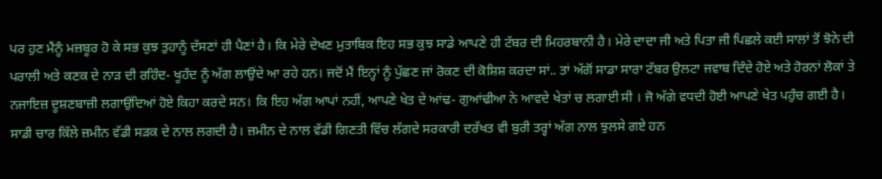ਪਰ ਹੁਣ ਮੈਂਨੂੰ ਮਜ਼ਬੂਰ ਹੋ ਕੇ ਸਭ ਕੁਝ ਤੁਹਾਨੂੰ ਦੱਸਣਾਂ ਹੀ ਪੈਣਾਂ ਹੈ। ਕਿ ਮੇਰੇ ਦੇਖਣ ਮੁਤਾਬਿਕ ਇਹ ਸਭ ਕੁਝ ਸਾਡੇ ਆਪਣੇ ਹੀ ਟੱਬਰ ਦੀ ਮਿਹਰਬਾਨੀ ਹੈ। ਮੇਰੇ ਦਾਦਾ ਜੀ ਅਤੇ ਪਿਤਾ ਜੀ ਪਿਛਲੇ ਕਈ ਸਾਲਾਂ ਤੋਂ ਝੋਨੇ ਦੀ ਪਰਾਲੀ ਅਤੇ ਕਣਕ ਦੇ ਨਾੜ ਦੀ ਰਹਿੰਦ- ਖੂਹੰਦ ਨੂੰ ਅੱਗ ਲਾਉਂਦੇ ਆ ਰਹੇ ਹਨ। ਜਦੋਂ ਮੈਂ ਇਨ੍ਹਾਂ ਨੂੰ ਪੁੱਛਣ ਜਾਂ ਰੋਕਣ ਦੀ ਕੋਸ਼ਿਸ਼ ਕਰਦਾ ਸਾਂ.. ਤਾਂ ਅੱਗੋਂ ਸਾਡਾ ਸਾਰਾ ਟੱਬਰ ਉਲਟਾ ਜਵਾਬ ਦਿੰਦੇ ਹੋਏ ਅਤੇ ਹੋਰਨਾਂ ਲੋਕਾਂ ਤੇ ਨਜਾਇਜ਼ ਦੂਸ਼ਣਬਾਜ਼ੀ ਲਗਾਉਂਦਿਆਂ ਹੋਏ ਕਿਹਾ ਕਰਦੇ ਸਨ। ਕਿ ਇਹ ਅੱਗ ਆਪਾਂ ਨਹੀਂ, ਆਪਣੇ ਖੇਤ ਦੇ ਆਂਢ- ਗੁਆਂਢੀਆ ਨੇ ਆਵਦੇ ਖੇਤਾਂ ਚ ਲਗਾਈ ਸੀ । ਜੋ ਅੱਗੇ ਵਧਦੀ ਹੋਈ ਆਪਣੇ ਖੇਤ ਪਹੁੰਚ ਗਈ ਹੈ। ਸਾਡੀ ਚਾਰ ਕਿੱਲੇ ਜ਼ਮੀਨ ਵੱਡੀ ਸੜਕ ਦੇ ਨਾਲ ਲਗਦੀ ਹੈ। ਜ਼ਮੀਨ ਦੇ ਨਾਲ ਵੱਡੀ ਗਿਣਤੀ ਵਿੱਚ ਲੱਗਦੇ ਸਰਕਾਰੀ ਦਰੱਖਤ ਵੀ ਬੁਰੀ ਤਰ੍ਹਾਂ ਅੱਗ ਨਾਲ ਝੁਲਸੇ ਗਏ ਹਨ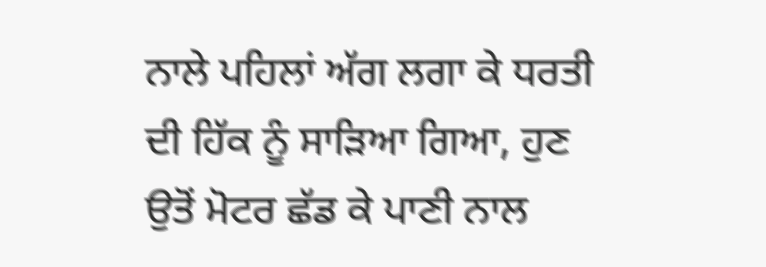ਨਾਲੇ ਪਹਿਲਾਂ ਅੱਗ ਲਗਾ ਕੇ ਧਰਤੀ ਦੀ ਹਿੱਕ ਨੂੰ ਸਾੜਿਆ ਗਿਆ, ਹੁਣ ਉਤੋਂ ਮੋਟਰ ਛੱਡ ਕੇ ਪਾਣੀ ਨਾਲ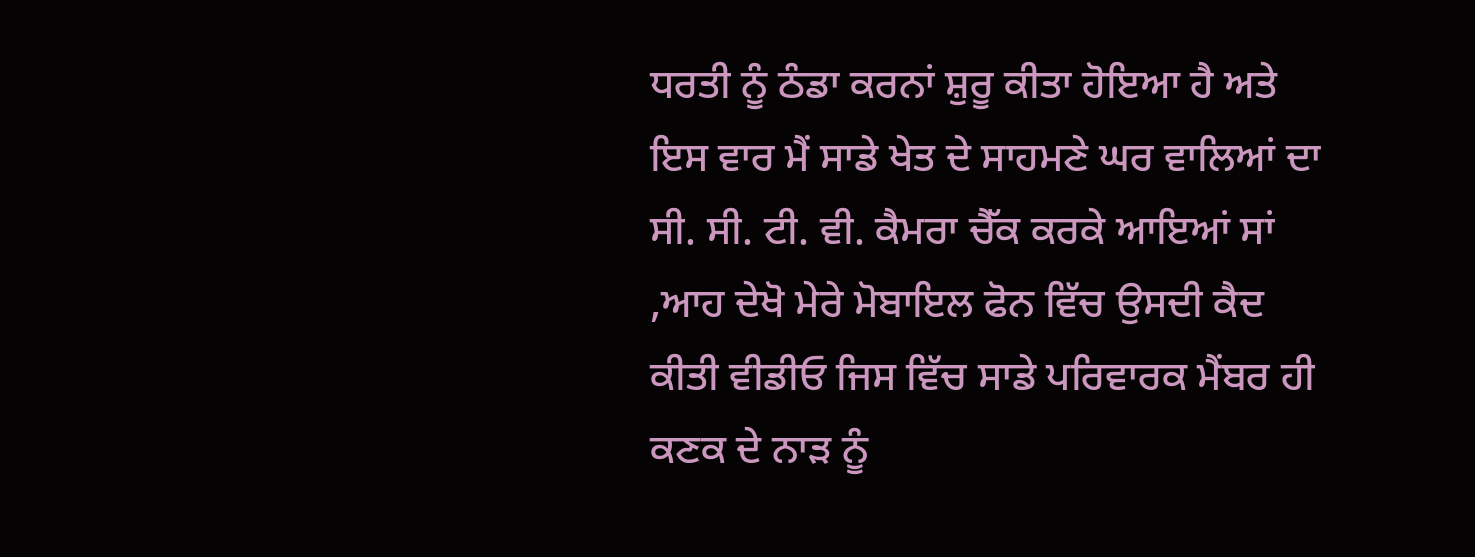ਧਰਤੀ ਨੂੰ ਠੰਡਾ ਕਰਨਾਂ ਸ਼ੁਰੂ ਕੀਤਾ ਹੋਇਆ ਹੈ ਅਤੇ ਇਸ ਵਾਰ ਮੈਂ ਸਾਡੇ ਖੇਤ ਦੇ ਸਾਹਮਣੇ ਘਰ ਵਾਲਿਆਂ ਦਾ ਸੀ. ਸੀ. ਟੀ. ਵੀ. ਕੈਮਰਾ ਚੈੱਕ ਕਰਕੇ ਆਇਆਂ ਸਾਂ ,ਆਹ ਦੇਖੋ ਮੇਰੇ ਮੋਬਾਇਲ ਫੋਨ ਵਿੱਚ ਉਸਦੀ ਕੈਦ ਕੀਤੀ ਵੀਡੀਓ ਜਿਸ ਵਿੱਚ ਸਾਡੇ ਪਰਿਵਾਰਕ ਮੈਂਬਰ ਹੀ ਕਣਕ ਦੇ ਨਾੜ ਨੂੰ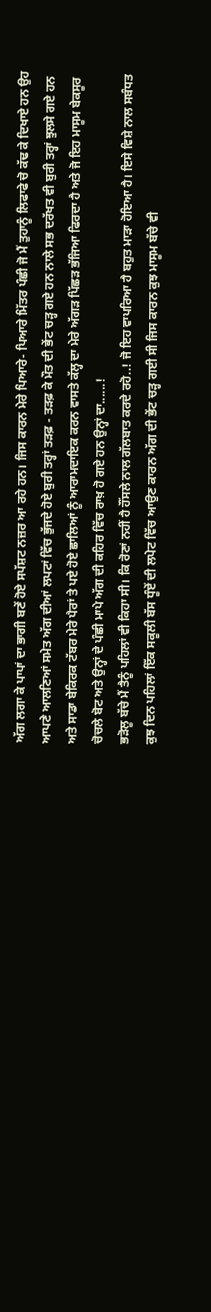ਅੱਗ ਲਗਾ ਕੇ ਪਾਪਾਂ ਦਾ ਭਾਗੀ ਬਣੇਂ ਹੋਏ ਸਪੱਸ਼ਟ ਨਜ਼ਰ ਆ ਰਹੇ ਹਨ। ਜਿਸ ਕਾਰਨ ਮੇਰੇ ਪਿਆਰੇ- ਪਿਆਰੇ ਮਿੱਤਰ ਪੰਛੀ ਜੋ ਮੈਂ ਤੁਹਾਨੂੰ ਲਿਫਾਫੇ ਚੋ ਕੱਢ ਕੇ ਦਿਖਾਏ ਹਨ ਉਹ ਆਪਣੇ ਆਲਣਿਆਂ ਸਮੇਤ ਅੱਗ ਦੀਆਂ ਲਪਟਾਂ ਵਿੱਚ ਭੁੱਜਦੇ ਹੋਏ ਬੁਰੀ ਤਰ੍ਹਾਂ ਤੜਫ਼ - ਤੜਫ਼ ਕੇ ਮੌਤ ਦੀ ਭੇਂਟ ਚੜ੍ਹ ਗਏ ਹਨ ਨਾਲੇ ਸਭ ਦਰੱਖਤ ਵੀ ਬੁਰੀ ਤਰ੍ਹਾਂ ਝੁਲਸੇ ਗਏ ਹਨ ਅਤੇ ਸਾਡਾ ਬੇਕਿਰਕ ਟੱਬਰ ਮੇਰੇ ਪੈਰਾਂ ਤੇ ਪਏ ਹੋਏ ਛਾਲਿਆਂ ਨੂੰ ਆਰਾਮਦਾਇਕ ਕਰਨ ਵਾਸਤੇ ਕੱਲ੍ਹ ਦਾ ਮੇਰੇ ਅੱਗੜ ਪਿੱਛੜ ਭੱਜਿਆ ਫਿਰਦਾ ਹੈ ਅਤੇ ਜੋ ਇਹ ਮਾਸੂਮ ਬੇਕਸੂਰ ਚੋਚਲੇ ਬੋਟ ਅਤੇ ਉਨ੍ਹਾਂ ਦੇ ਪੰਛੀ ਮਾਪੇ ਅੱਗ ਦੀ ਕਹਿਰ ਵਿੱਚ ਰਾਖ਼ ਹੋ ਗਏ ਹਨ ਉਨ੍ਹਾਂ ਦਾ......!
ਭੜੋਲੂ ਬੱਚੇ ਮੈਂ ਤੈਨੂੰ ਪਹਿਲਾਂ ਵੀ ਕਿਹਾ ਸੀ। ਕਿ ਰੋਣਾਂ ਨਹੀਂ ਹੈ ਹੌਂਸਲੇ ਨਾਲ ਗੱਲਬਾਤ ਕਰਦੇ ਰਹੋ..! ਜੋ ਇਹ ਵਾਪਰਿਆ ਹੈ ਬਹੁਤ ਮਾੜਾ ਹੋਇਆ ਹੈ। ਇਸੇ ਵਿਸ਼ੇ ਨਾਲ ਸਬੰਧਤ ਕੁਝ ਦਿਨ ਪਹਿਲਾਂ ਇੱਕ ਸਕੂਲੀ ਬੱਸ ਧੂੰਏਂ ਦੀ ਲਪੇਟ ਵਿੱਚ ਆਉਣ ਕਾਰਨ ਅੱਗ ਦੀ ਭੇਂਟ ਚੜ੍ਹ ਗਈ ਸੀ ਜਿਸ ਕਾਰਨ ਕੁਝ ਮਾਸੂਮ ਬੱਚੇ ਵੀ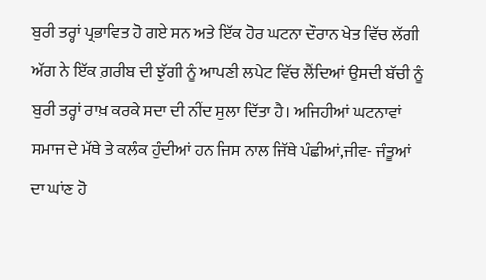ਬੁਰੀ ਤਰ੍ਹਾਂ ਪ੍ਰਭਾਵਿਤ ਹੋ ਗਏ ਸਨ ਅਤੇ ਇੱਕ ਹੋਰ ਘਟਨਾ ਦੌਰਾਨ ਖੇਤ ਵਿੱਚ ਲੱਗੀ ਅੱਗ ਨੇ ਇੱਕ ਗ਼ਰੀਬ ਦੀ ਝੁੱਗੀ ਨੂੰ ਆਪਣੀ ਲਪੇਟ ਵਿੱਚ ਲੈਂਦਿਆਂ ਉਸਦੀ ਬੱਚੀ ਨੂੰ ਬੁਰੀ ਤਰ੍ਹਾਂ ਰਾਖ਼ ਕਰਕੇ ਸਦਾ ਦੀ ਨੀਂਦ ਸੁਲਾ ਦਿੱਤਾ ਹੈ। ਅਜਿਹੀਆਂ ਘਟਨਾਵਾਂ ਸਮਾਜ ਦੇ ਮੱਥੇ ਤੇ ਕਲੰਕ ਹੁੰਦੀਆਂ ਹਨ ਜਿਸ ਨਾਲ ਜਿੱਥੇ ਪੰਛੀਆਂ,ਜੀਵ- ਜੰਤੂਆਂ ਦਾ ਘਾਂਣ ਹੋ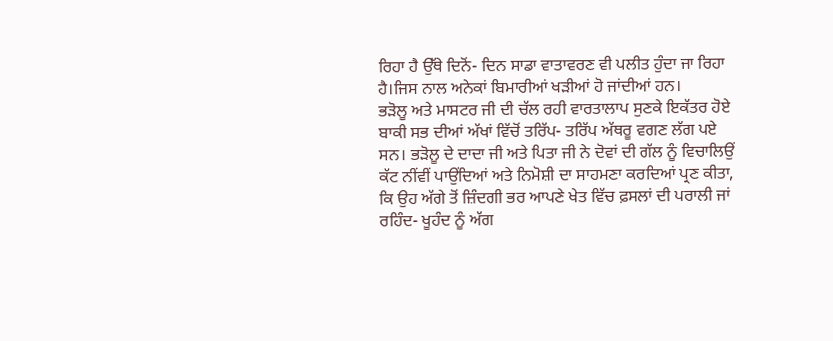ਰਿਹਾ ਹੈ ਉੱਥੇ ਦਿਨੋਂ- ਦਿਨ ਸਾਡਾ ਵਾਤਾਵਰਣ ਵੀ ਪਲੀਤ ਹੁੰਦਾ ਜਾ ਰਿਹਾ ਹੈ।ਜਿਸ ਨਾਲ ਅਨੇਕਾਂ ਬਿਮਾਰੀਆਂ ਖੜੀਆਂ ਹੋ ਜਾਂਦੀਆਂ ਹਨ।
ਭੜੋਲੂ ਅਤੇ ਮਾਸਟਰ ਜੀ ਦੀ ਚੱਲ ਰਹੀ ਵਾਰਤਾਲਾਪ ਸੁਣਕੇ ਇਕੱਤਰ ਹੋਏ ਬਾਕੀ ਸਭ ਦੀਆਂ ਅੱਖਾਂ ਵਿੱਚੋਂ ਤਰਿੱਪ- ਤਰਿੱਪ ਅੱਥਰੂ ਵਗਣ ਲੱਗ ਪਏ ਸਨ। ਭੜੋਲੂ ਦੇ ਦਾਦਾ ਜੀ ਅਤੇ ਪਿਤਾ ਜੀ ਨੇ ਦੋਵਾਂ ਦੀ ਗੱਲ ਨੂੰ ਵਿਚਾਲਿਉਂ ਕੱਟ ਨੀਂਵੀਂ ਪਾਉਂਦਿਆਂ ਅਤੇ ਨਿਮੋਸ਼ੀ ਦਾ ਸਾਹਮਣਾ ਕਰਦਿਆਂ ਪ੍ਰਣ ਕੀਤਾ, ਕਿ ਉਹ ਅੱਗੇ ਤੋਂ ਜ਼ਿੰਦਗੀ ਭਰ ਆਪਣੇ ਖੇਤ ਵਿੱਚ ਫ਼ਸਲਾਂ ਦੀ ਪਰਾਲੀ ਜਾਂ ਰਹਿੰਦ- ਖੂਹੰਦ ਨੂੰ ਅੱਗ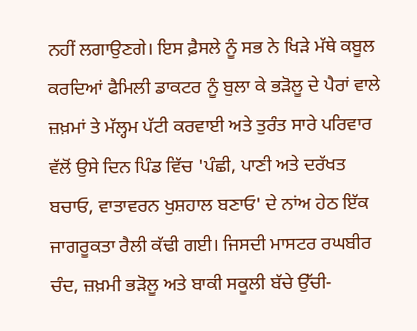ਨਹੀਂ ਲਗਾਉਣਗੇ। ਇਸ ਫ਼ੈਸਲੇ ਨੂੰ ਸਭ ਨੇ ਖਿੜੇ ਮੱਥੇ ਕਬੂਲ ਕਰਦਿਆਂ ਫੈਮਿਲੀ ਡਾਕਟਰ ਨੂੰ ਬੁਲਾ ਕੇ ਭੜੋਲੂ ਦੇ ਪੈਰਾਂ ਵਾਲੇ ਜ਼ਖ਼ਮਾਂ ਤੇ ਮੱਲ੍ਹਮ ਪੱਟੀ ਕਰਵਾਈ ਅਤੇ ਤੁਰੰਤ ਸਾਰੇ ਪਰਿਵਾਰ ਵੱਲੋਂ ਉਸੇ ਦਿਨ ਪਿੰਡ ਵਿੱਚ 'ਪੰਛੀ, ਪਾਣੀ ਅਤੇ ਦਰੱਖਤ ਬਚਾਓ, ਵਾਤਾਵਰਨ ਖੁਸ਼ਹਾਲ ਬਣਾਓ' ਦੇ ਨਾਂਅ ਹੇਠ ਇੱਕ ਜਾਗਰੂਕਤਾ ਰੈਲੀ ਕੱਢੀ ਗਈ। ਜਿਸਦੀ ਮਾਸਟਰ ਰਘਬੀਰ ਚੰਦ, ਜ਼ਖ਼ਮੀ ਭੜੋਲੂ ਅਤੇ ਬਾਕੀ ਸਕੂਲੀ ਬੱਚੇ ਉੱਚੀ-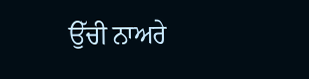ਉੱਚੀ ਨਾਅਰੇ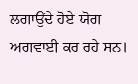ਲਗਾਉਂਦੇ ਹੋਏ ਯੋਗ ਅਗਵਾਈ ਕਰ ਰਹੇ ਸਨ।